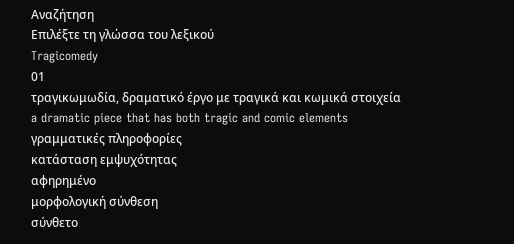Αναζήτηση
Επιλέξτε τη γλώσσα του λεξικού
Tragicomedy
01
τραγικωμωδία, δραματικό έργο με τραγικά και κωμικά στοιχεία
a dramatic piece that has both tragic and comic elements
γραμματικές πληροφορίες
κατάσταση εμψυχότητας
αφηρημένο
μορφολογική σύνθεση
σύνθετο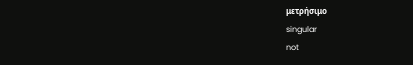μετρήσιμο
singular
not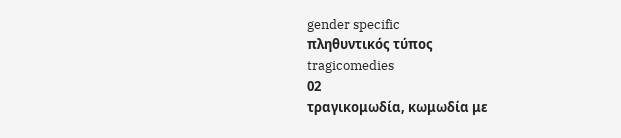gender specific
πληθυντικός τύπος
tragicomedies
02
τραγικομωδία, κωμωδία με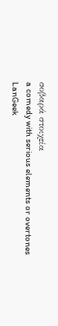σοβαρά στοιχεία
a comedy with serious elements or overtones
LanGeek